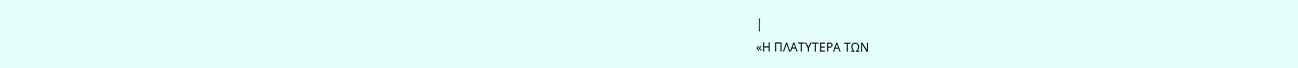|
«Η ΠΛΑΤΥΤΕΡΑ ΤΩΝ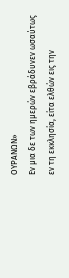ΟΥΡΑΝΩΝ»
Εν μια δε των ημερών εβράδυνεν ωσαύτως εν τη εκκλησία, είτα ελθών εις την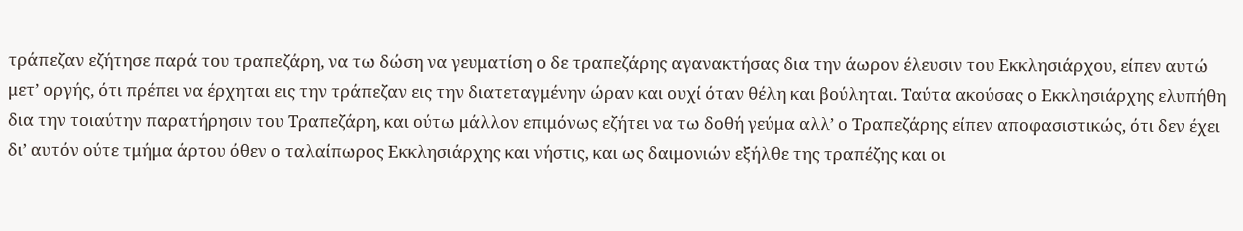τράπεζαν εζήτησε παρά του τραπεζάρη, να τω δώση να γευματίση ο δε τραπεζάρης αγανακτήσας δια την άωρον έλευσιν του Εκκλησιάρχου, είπεν αυτώ μετ’ οργής, ότι πρέπει να έρχηται εις την τράπεζαν εις την διατεταγμένην ώραν και ουχί όταν θέλη και βούληται. Ταύτα ακούσας ο Εκκλησιάρχης ελυπήθη δια την τοιαύτην παρατήρησιν του Τραπεζάρη, και ούτω μάλλον επιμόνως εζήτει να τω δοθή γεύμα αλλ’ ο Τραπεζάρης είπεν αποφασιστικώς, ότι δεν έχει δι’ αυτόν ούτε τμήμα άρτου όθεν ο ταλαίπωρος Εκκλησιάρχης και νήστις, και ως δαιμονιών εξήλθε της τραπέζης και οι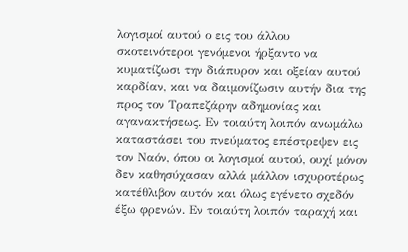λογισμοί αυτού ο εις του άλλου σκοτεινότεροι γενόμενοι ήρξαντο να κυματίζωσι την διάπυρον και οξείαν αυτού καρδίαν, και να δαιμονίζωσιν αυτήν δια της προς τον Τραπεζάρην αδημονίας και αγανακτήσεως. Εν τοιαύτη λοιπόν ανωμάλω καταστάσει του πνεύματος επέστρεψεν εις τον Ναόν, όπου οι λογισμοί αυτού, ουχί μόνον δεν καθησύχασαν αλλά μάλλον ισχυροτέρως κατέθλιβον αυτόν και όλως εγένετο σχεδόν έξω φρενών. Εν τοιαύτη λοιπόν ταραχή και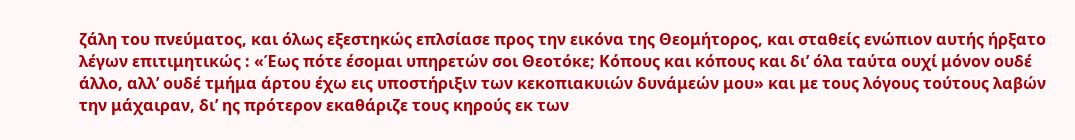ζάλη του πνεύματος, και όλως εξεστηκώς επλσίασε προς την εικόνα της Θεομήτορος, και σταθείς ενώπιον αυτής ήρξατο λέγων επιτιμητικώς : «Έως πότε έσομαι υπηρετών σοι Θεοτόκε; Κόπους και κόπους και δι’ όλα ταύτα ουχί μόνον ουδέ άλλο, αλλ’ ουδέ τμήμα άρτου έχω εις υποστήριξιν των κεκοπιακυιών δυνάμεών μου» και με τους λόγους τούτους λαβών την μάχαιραν, δι’ ης πρότερον εκαθάριζε τους κηρούς εκ των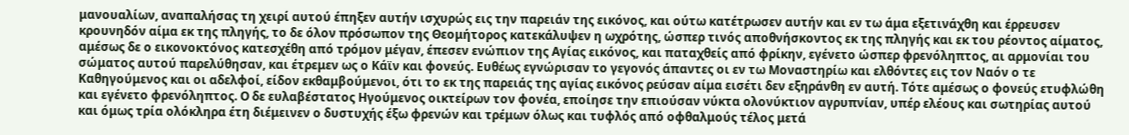μανουαλίων, αναπαλήσας τη χειρί αυτού έπηξεν αυτήν ισχυρώς εις την παρειάν της εικόνος, και ούτω κατέτρωσεν αυτήν και εν τω άμα εξετινάχθη και έρρευσεν κρουνηδόν αίμα εκ της πληγής, το δε όλον πρόσωπον της Θεομήτορος κατεκάλυψεν η ωχρότης, ώσπερ τινός αποθνήσκοντος εκ της πληγής και εκ του ρέοντος αίματος, αμέσως δε ο εικονοκτόνος κατεσχέθη από τρόμον μέγαν, έπεσεν ενώπιον της Αγίας εικόνος, και παταχθείς από φρίκην, εγένετο ώσπερ φρενόληπτος, αι αρμονίαι του σώματος αυτού παρελύθησαν, και έτρεμεν ως ο Κάϊν και φονεύς. Ευθέως εγνώρισαν το γεγονός άπαντες οι εν τω Μοναστηρίω και ελθόντες εις τον Ναόν ο τε Καθηγούμενος και οι αδελφοί, είδον εκθαμβούμενοι, ότι το εκ της παρειάς της αγίας εικόνος ρεύσαν αίμα εισέτι δεν εξηράνθη εν αυτή. Τότε αμέσως ο φονεύς ετυφλώθη και εγένετο φρενόληπτος. Ο δε ευλαβέστατος Ηγούμενος οικτείρων τον φονέα, εποίησε την επιούσαν νύκτα ολονύκτιον αγρυπνίαν, υπέρ ελέους και σωτηρίας αυτού και όμως τρία ολόκληρα έτη διέμεινεν ο δυστυχής έξω φρενών και τρέμων όλως και τυφλός από οφθαλμούς τέλος μετά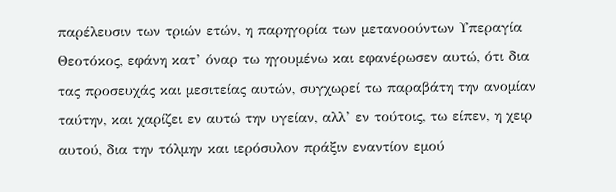παρέλευσιν των τριών ετών, η παρηγορία των μετανοούντων Υπεραγία Θεοτόκος, εφάνη κατ’ όναρ τω ηγουμένω και εφανέρωσεν αυτώ, ότι δια τας προσευχάς και μεσιτείας αυτών, συγχωρεί τω παραβάτη την ανομίαν ταύτην, και χαρίζει εν αυτώ την υγείαν, αλλ’ εν τούτοις, τω είπεν, η χειρ αυτού, δια την τόλμην και ιερόσυλον πράξιν εναντίον εμού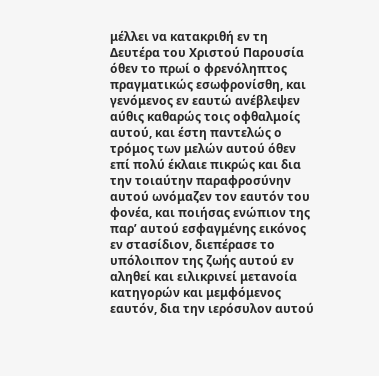μέλλει να κατακριθή εν τη Δευτέρα του Χριστού Παρουσία όθεν το πρωί ο φρενόληπτος πραγματικώς εσωφρονίσθη, και γενόμενος εν εαυτώ ανέβλεψεν αύθις καθαρώς τοις οφθαλμοίς αυτού, και έστη παντελώς ο τρόμος των μελών αυτού όθεν επί πολύ έκλαιε πικρώς και δια την τοιαύτην παραφροσύνην αυτού ωνόμαζεν τον εαυτόν του φονέα, και ποιήσας ενώπιον της παρ’ αυτού εσφαγμένης εικόνος εν στασίδιον, διεπέρασε το υπόλοιπον της ζωής αυτού εν αληθεί και ειλικρινεί μετανοία κατηγορών και μεμφόμενος εαυτόν, δια την ιερόσυλον αυτού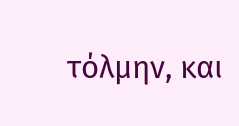τόλμην, και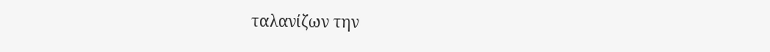ταλανίζων την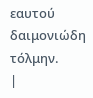εαυτού δαιμονιώδη τόλμην.
|